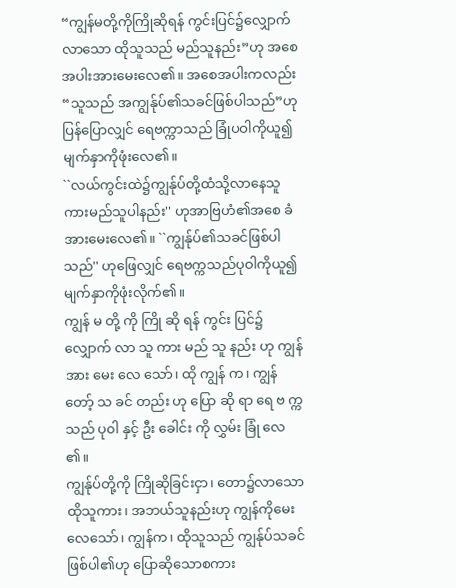“ကျွန်မတို့ကိုကြိုဆိုရန် ကွင်းပြင်၌လျှောက်လာသော ထိုသူသည် မည်သူနည်း”ဟု အစေအပါးအားမေးလေ၏။ အစေအပါးကလည်း “သူသည် အကျွန်ုပ်၏သခင်ဖြစ်ပါသည်”ဟု ပြန်ပြောလျှင် ရေဗက္ကာသည် ခြုံပဝါကိုယူ၍ မျက်နှာကိုဖုံးလေ၏။
``လယ်ကွင်းထဲ၌ကျွန်ုပ်တို့ထံသို့လာနေသူ ကားမည်သူပါနည်း'' ဟုအာဗြဟံ၏အစေ ခံအားမေးလေ၏။ ``ကျွန်ုပ်၏သခင်ဖြစ်ပါသည်'' ဟုဖြေလျှင် ရေဗက္ကသည်ပုဝါကိုယူ၍မျက်နှာကိုဖုံးလိုက်၏။
ကျွန် မ တို့ ကို ကြို ဆို ရန် ကွင်း ပြင်၌ လျှောက် လာ သူ ကား မည် သူ နည်း ဟု ကျွန် အား မေး လေ သော်၊ ထို ကျွန် က၊ ကျွန် တော့် သ ခင် တည်း ဟု ပြော ဆို ရာ ရေ ဗ က္က သည် ပု၀ါ နှင့် ဦး ခေါင်း ကို လွှမ်း ခြုံ လေ ၏။
ကျွန်ုပ်တို့ကို ကြိုဆိုခြင်းငှာ၊ တော၌လာသောထိုသူကား၊ အဘယ်သူနည်းဟု ကျွန်ကိုမေးလေသော်၊ ကျွန်က၊ ထိုသူသည် ကျွန်ုပ်သခင်ဖြစ်ပါ၏ဟု ပြောဆိုသောစကား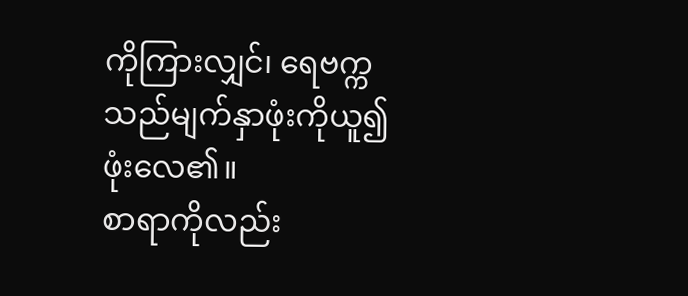ကိုကြားလျှင်၊ ရေဗက္ကသည်မျက်နှာဖုံးကိုယူ၍ ဖုံးလေ၏။
စာရာကိုလည်း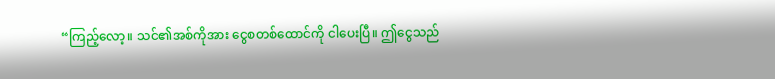“ကြည့်လော့။ သင်၏အစ်ကိုအား ငွေစတစ်ထောင်ကို ငါပေးပြီ။ ဤငွေသည်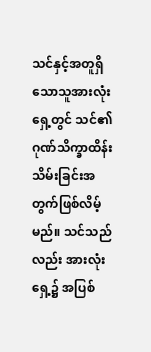သင်နှင့်အတူရှိသောသူအားလုံးရှေ့တွင် သင်၏ဂုဏ်သိက္ခာထိန်းသိမ်းခြင်းအတွက်ဖြစ်လိမ့်မည်။ သင်သည်လည်း အားလုံးရှေ့၌ အပြစ်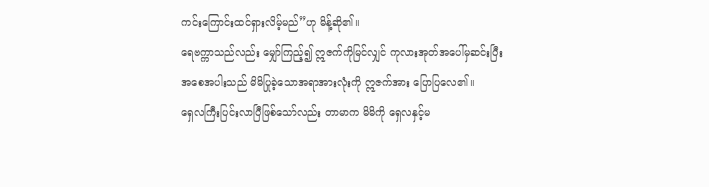ကင်းကြောင်းထင်ရှားလိမ့်မည်”ဟု မိန့်ဆို၏။
ရေဗက္ကာသည်လည်း မျှော်ကြည့်၍ ဣဇက်ကိုမြင်လျှင် ကုလားအုတ်အပေါ်မှဆင်းပြီး
အစေအပါးသည် မိမိပြုခဲ့သောအရာအားလုံးကို ဣဇက်အား ပြောပြလေ၏။
ရှေလကြီးပြင်းလာပြီဖြစ်သော်လည်း တာမာက မိမိကို ရှေလနှင့်မ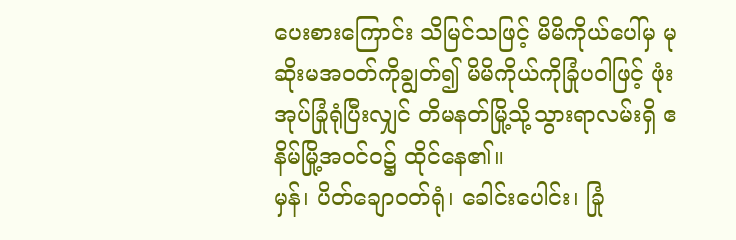ပေးစားကြောင်း သိမြင်သဖြင့် မိမိကိုယ်ပေါ်မှ မုဆိုးမအဝတ်ကိုချွတ်၍ မိမိကိုယ်ကိုခြုံပဝါဖြင့် ဖုံးအုပ်ခြုံရုံပြီးလျှင် တိမနတ်မြို့သို့သွားရာလမ်းရှိ ဧနိမ်မြို့အဝင်ဝ၌ ထိုင်နေ၏။
မှန်၊ ပိတ်ချောဝတ်ရုံ၊ ခေါင်းပေါင်း၊ ခြုံ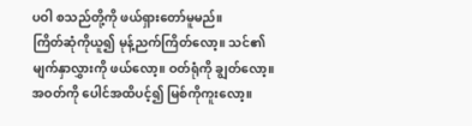ပဝါ စသည်တို့ကို ဖယ်ရှားတော်မူမည်။
ကြိတ်ဆုံကိုယူ၍ မုန့်ညက်ကြိတ်လော့။ သင်၏မျက်နှာလွှားကို ဖယ်လော့။ ဝတ်ရုံကို ချွတ်လော့။ အဝတ်ကို ပေါင်အထိပင့်၍ မြစ်ကိုကူးလော့။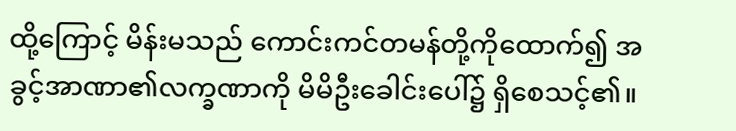ထို့ကြောင့် မိန်းမသည် ကောင်းကင်တမန်တို့ကိုထောက်၍ အခွင့်အာဏာ၏လက္ခဏာကို မိမိဦးခေါင်းပေါ်၌ ရှိစေသင့်၏။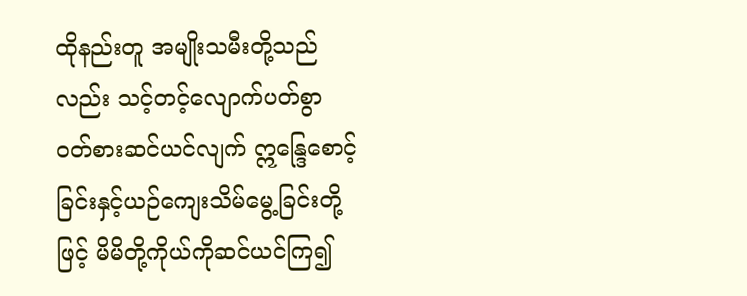ထိုနည်းတူ အမျိုးသမီးတို့သည်လည်း သင့်တင့်လျောက်ပတ်စွာ ဝတ်စားဆင်ယင်လျက် ဣန္ဒြေစောင့်ခြင်းနှင့်ယဉ်ကျေးသိမ်မွေ့ခြင်းတို့ဖြင့် မိမိတို့ကိုယ်ကိုဆင်ယင်ကြ၍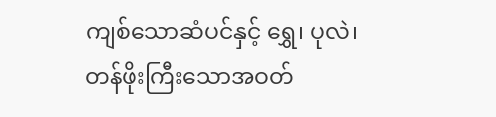ကျစ်သောဆံပင်နှင့် ရွှေ၊ ပုလဲ၊ တန်ဖိုးကြီးသောအဝတ်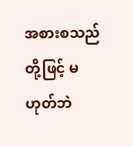အစားစသည်တို့ဖြင့် မဟုတ်ဘဲ